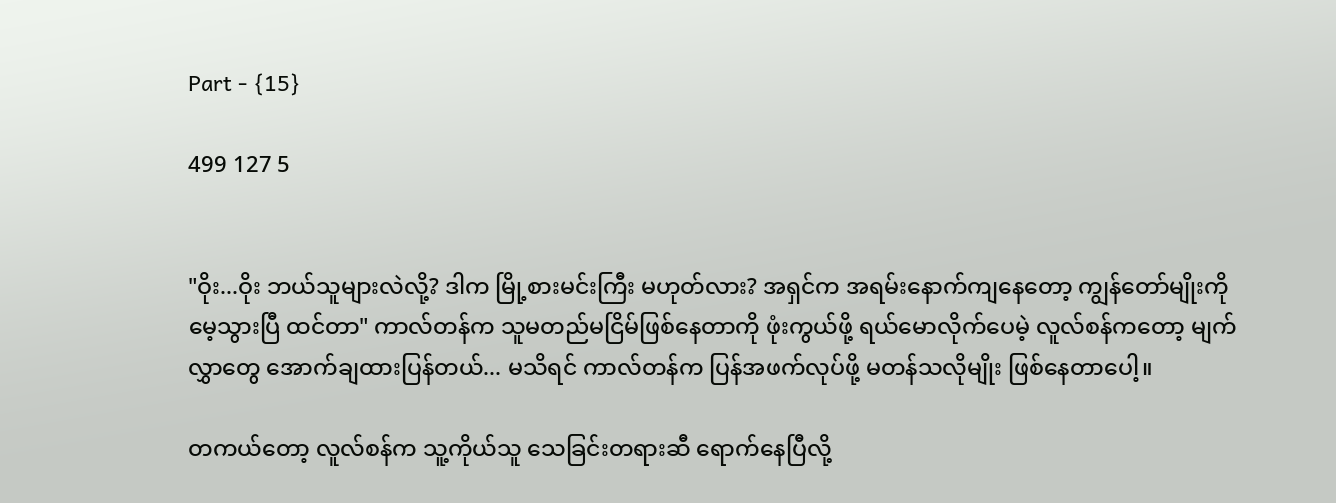Part - {15}

499 127 5


"ဝိုး...ဝိုး ဘယ်သူများလဲလို့? ဒါက မြို့စားမင်းကြီး မဟုတ်လား? အရှင်က အရမ်းနောက်ကျနေတော့ ကျွန်တော်မျိုးကို မေ့သွားပြီ ထင်တာ" ကာလ်တန်က သူမတည်မငြိမ်ဖြစ်နေတာကို ဖုံးကွယ်ဖို့ ရယ်မောလိုက်ပေမဲ့ လူလ်စန်ကတော့ မျက်လွှာတွေ အောက်ချထားပြန်တယ်... မသိရင် ကာလ်တန်က ပြန်အဖက်လုပ်ဖို့ မတန်သလိုမျိုး ဖြစ်နေတာပေါ့။

တကယ်တော့ လူလ်စန်က သူ့ကိုယ်သူ သေခြင်းတရားဆီ ရောက်နေပြီလို့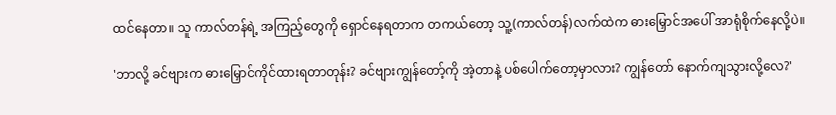ထင်နေတာ။ သူ ကာလ်တန်ရဲ့ အကြည့်တွေကို ရှောင်နေရတာက တကယ်တော့ သူ့(ကာလ်တန်)လက်ထဲက ဓားမြှောင်အပေါ် အာရုံစိုက်နေလို့ပဲ။

'ဘာလို့ ခင်ဗျားက ဓားမြှောင်ကိုင်ထားရတာတုန်း? ခင်ဗျားကျွန်တော့်ကို အဲ့တာနဲ့ ပစ်ပေါက်တော့မှာလား? ကျွန်တော် နောက်ကျသွားလို့လေ?'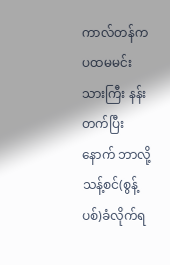ကာလ်တန်က ပထမမင်းသားကြီး နန်းတက်ပြီးနောက် ဘာလို့ သန့်စင်(စွန့်ပစ်)ခံလိုက်ရ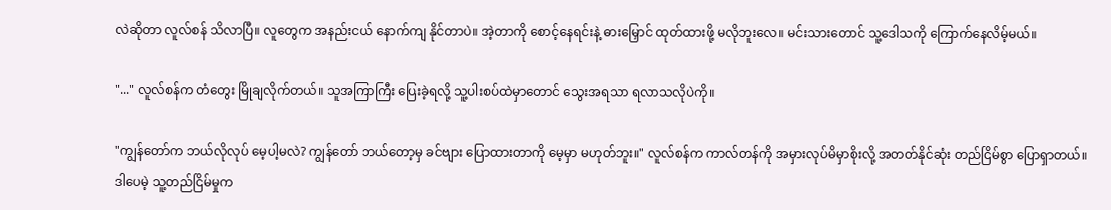လဲဆိုတာ လူလ်စန် သိလာပြီ။ လူတွေက အနည်းငယ် နောက်ကျ နိုင်တာပဲ။ အဲ့တာကို စောင့်နေရင်းနဲ့ ဓားမြှောင် ထုတ်ထားဖို့ မလိုဘူးလေ။ မင်းသားတောင် သူ့ဒေါသကို ကြောက်နေလိမ့်မယ်။

"..." လူလ်စန်က တံတွေး မြိုချလိုက်တယ်။ သူအကြာကြီး ပြေးခဲ့ရလို့ သူ့ပါးစပ်ထဲမှာတောင် သွေးအရသာ ရလာသလိုပဲကို။

"ကျွန်တော်က ဘယ်လိုလုပ် မေ့ပါ့မလဲ? ကျွန်တော် ဘယ်တော့မှ ခင်ဗျား ပြောထားတာကို မေ့မှာ မဟုတ်ဘူး။" လူလ်စန်က ကာလ်တန်ကို အမှားလုပ်မိမှာစိုးလို့ အတတ်နိုင်ဆုံး တည်ငြိမ်စွာ ပြောရှာတယ်။ ဒါပေမဲ့ သူ့တည်ငြိမ်မှုက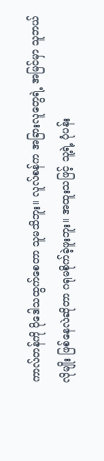ကာလ်တန်ကို ပိုဒေါသထွက်စေတာ သူမသိဘူး။ လူလ်စန်က အခြားလူတွေရဲ့ အမြင်မှာ သူဘယ်လိုမျိုး ‌ဖြစ်နေလဲဆိုတာ ဂရုမစိုက်ခဲ့ဖူးဘူး။ အထူးသဖြင့် သူ့ရဲ့ ပုံပန်း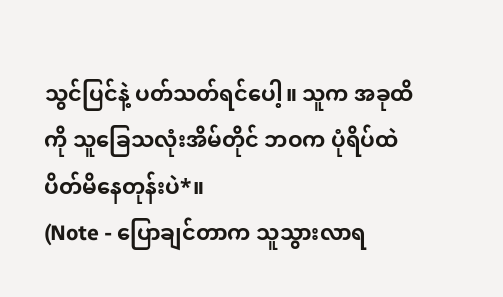သွင်ပြင်နဲ့ ပတ်သတ်ရင်ပေါ့။ သူက အခုထိကို သူခြေသလုံးအိမ်တိုင် ဘဝက ပုံရိပ်ထဲ ပိတ်မိနေတုန်းပဲ*။
(Note - ပြောချင်တာက သူသွားလာရ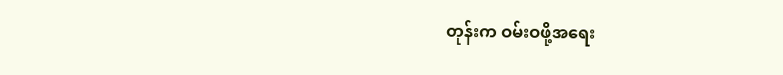တုန်းက ဝမ်းဝဖို့အရေး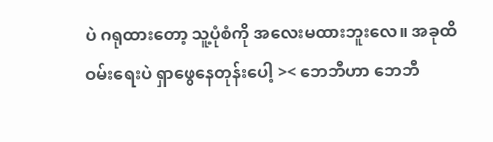ပဲ ဂရုထားတော့ သူ့ပုံစံကို အလေးမထားဘူးလေ။ အခုထိ ဝမ်းရေးပဲ ရှာဖွေနေတုန်းပေါ့ >< ဘေဘီဟာ ဘေဘီ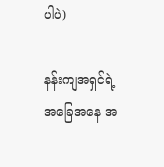ပါပဲ)

နန်းကျအရှင်ရဲ့ အခြေအနေ အ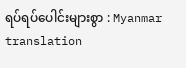ရပ်ရပ်ပေါင်းများစွာ : Myanmar translation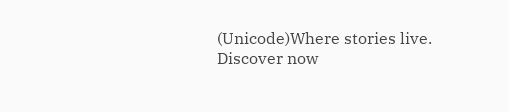(Unicode)Where stories live. Discover now